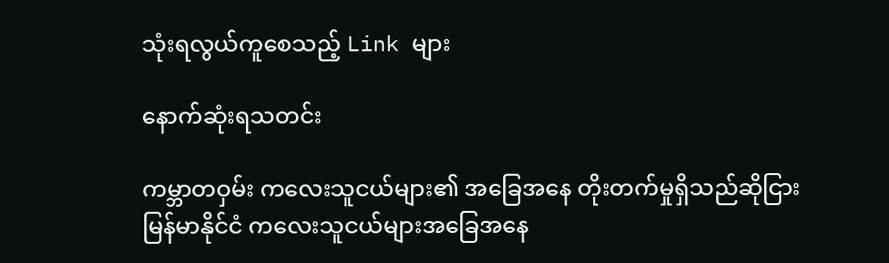သုံးရလွယ်ကူစေသည့် Link များ

နောက်ဆုံးရသတင်း

ကမ္ဘာတဝှမ်း ကလေးသူငယ်များ၏ အခြေအနေ တိုးတက်မှုရှိသည်ဆိုငြား မြန်မာနိုင်ငံ ကလေးသူငယ်များအခြေအနေ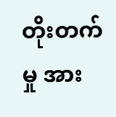တိုးတက်မှု အား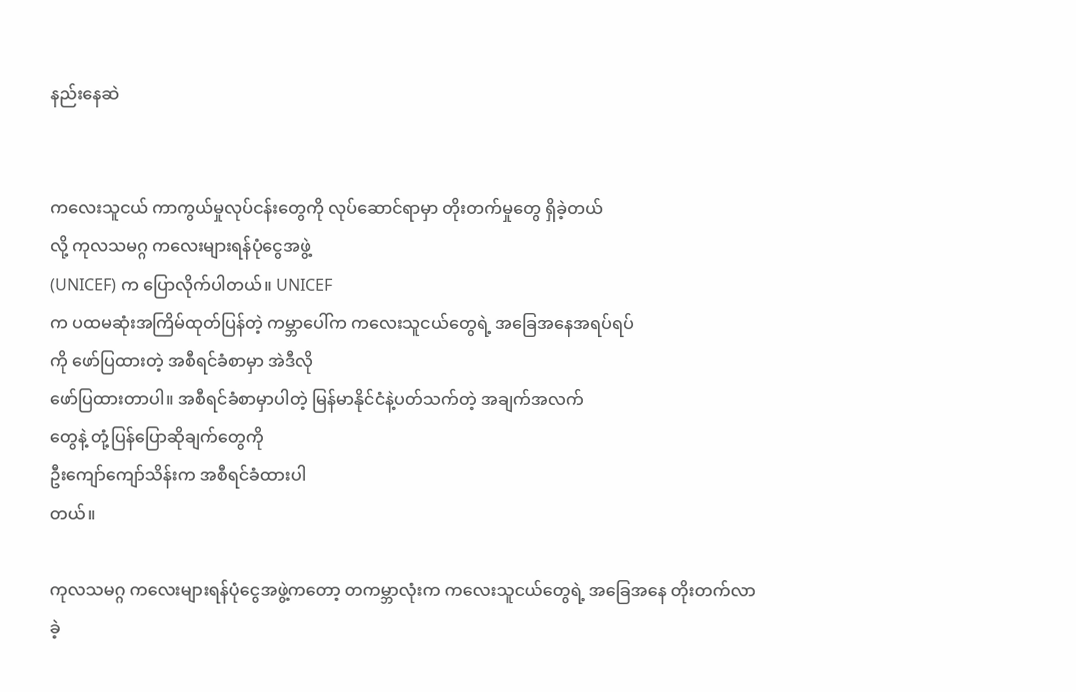နည်းနေဆဲ


ကလေးသူငယ် ကာကွယ်မှုလုပ်ငန်းတွေကို လုပ်ဆောင်ရာမှာ တိုးတက်မှုတွေ ရှိခဲ့တယ်
လို့ ကုလသမဂ္ဂ ကလေးများရန်ပုံငွေအဖွဲ့
(UNICEF) က ပြောလိုက်ပါတယ်။ UNICEF
က ပထမဆုံးအကြိမ်ထုတ်ပြန်တဲ့ ကမ္ဘာပေါ်က ကလေးသူငယ်တွေရဲ့ အခြေအနေအရပ်ရပ်
ကို ဖော်ပြထားတဲ့ အစီရင်ခံစာမှာ အဲဒီလို
ဖော်ပြထားတာပါ။ အစီရင်ခံစာမှာပါတဲ့ မြန်မာနိုင်ငံနဲ့ပတ်သက်တဲ့ အချက်အလက်
တွေနဲ့ တုံ့ပြန်ပြောဆိုချက်တွေကို
ဦးကျော်ကျော်သိန်းက အစီရင်ခံထားပါ
တယ်။

ကုလသမဂ္ဂ ကလေးများရန်ပုံငွေအဖွဲ့ကတော့ တကမ္ဘာလုံးက ကလေးသူငယ်တွေရဲ့ အခြေအနေ တိုးတက်လာခဲ့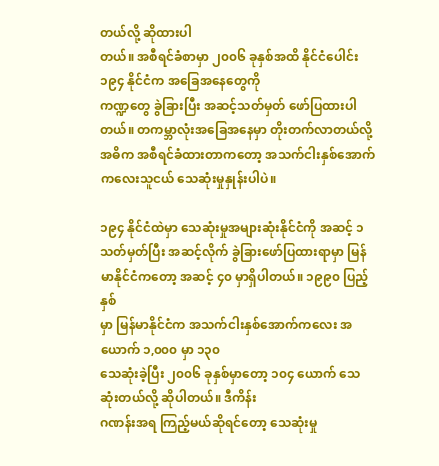တယ်လို့ ဆိုထားပါ
တယ်။ အစီရင်ခံစာမှာ ၂၀၀၆ ခုနှစ်အထိ နိုင်ငံပေါင်း ၁၉၄ နိုင်ငံက အခြေအနေတွေကို
ကဏ္ဍတွေ ခွဲခြားပြီး အဆင့်သတ်မှတ် ဖော်ပြထားပါတယ်။ တကမ္ဘာလုံးအခြေအနေမှာ တိုးတက်လာတယ်လို့ အဓိက အစီရင်ခံထားတာကတော့ အသက်ငါးနှစ်အောက်
ကလေးသူငယ် သေဆုံးမှုနှုန်းပါပဲ။

၁၉၄ နိုင်ငံထဲမှာ သေဆုံးမှုအများဆုံးနိုင်ငံကို အဆင့် ၁ သတ်မှတ်ပြီး အဆင့်လိုက် ခွဲခြားဖော်ပြထားရာမှာ မြန်မာနိုင်ငံကတော့ အဆင့် ၄၀ မှာရှိပါတယ်။ ၁၉၉၀ ပြည့်နှစ်
မှာ မြန်မာနိုင်ငံက အသက်ငါးနှစ်အောက်ကလေး အယောက် ၁,၀၀၀ မှာ ၁၃၀
သေဆုံးခဲ့ပြီး ၂၀၀၆ ခုနှစ်မှာတော့ ၁၀၄ ယောက် သေဆုံးတယ်လို့ ဆိုပါတယ်။ ဒီကိန်း
ဂဏန်းအရ ကြည့်မယ်ဆိုရင်တော့ သေဆုံးမှု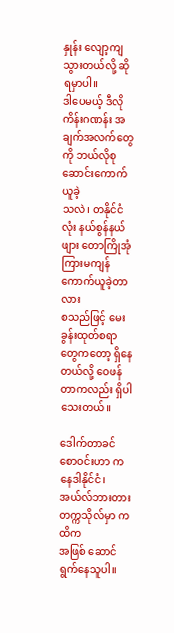နှုန်း လျော့ကျသွားတယ်လို့ ဆိုရမှာပါ။
ဒါပေမယ့် ဒီလို ကိန်းဂဏန်း အချက်အလက်တွေကို ဘယ်လိုစုဆောင်းကောက်ယူခဲ့
သလဲ၊ တနိုင်ငံလုံး နယ်စွန်နယ်ဖျား တောကြိုအုံကြားမကျန် ကောက်ယူခဲ့တာလား
စသည်ဖြင့် မေးခွန်းထုတ်စရာတွေကတော့ ရှိနေတယ်လို့ ဝေဖန်တာကလည်း ရှိပါ
သေးတယ်။

ဒေါက်တာခင်စောဝင်းဟာ ကနေဒါနိုင်ငံ၊ အယ်လ်ဘားတားတက္ကသိုလ်မှာ ကထိက
အဖြစ် ဆောင်ရွက်နေသူပါ။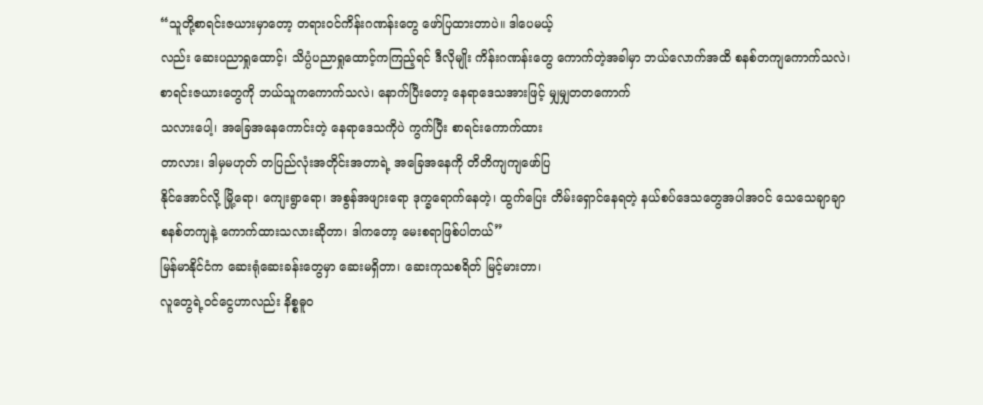“သူတို့စာရင်းဇယားမှာတော့ တရားဝင်ကိန်းဂဏန်းတွေ ဖော်ပြထားတာပဲ။ ဒါပေမယ့်
လည်း ဆေးပညာရှုထောင့်၊ သိပ္ပံပညာရှုထောင့်ကကြည့်ရင် ဒီလိုမျိုး ကိန်းဂဏန်းတွေ ကောက်တဲ့အခါမှာ ဘယ်လောက်အထိ စနစ်တကျကောက်သလဲ၊ စာရင်းဇယားတွေကို ဘယ်သူကကောက်သလဲ၊ နောက်ပြီးတော့ နေရာဒေသအားဖြင့် မျှမျှတတကောက်
သလားပေါ့၊ အခြေအနေကောင်းတဲ့ နေရာဒေသကိုပဲ ကွက်ပြီး စာရင်းကောက်ထား
တာလား၊ ဒါမှမဟုတ် တပြည်လုံးအတိုင်းအတာရဲ့ အခြေအနေကို တိတိကျကျဖော်ပြ
နိုင်အောင်လို့ မြို့ရော၊ ကျေးရွာရော၊ အစွန်အဖျားရော ဒုက္ခရောက်နေတဲ့၊ ထွက်ပြေး တိမ်းရှောင်နေရတဲ့ နယ်စပ်ဒေသတွေအပါအဝင် သေသေချာချာ စနစ်တကျနဲ့ ကောက်ထားသလားဆိုတာ၊ ဒါကတော့ မေးစရာဖြစ်ပါတယ်”
မြန်မာနိုင်ငံက ဆေးရုံဆေးခန်းတွေမှာ ဆေးမရှိတာ၊ ဆေးကုသစရိတ် မြင့်မားတာ၊
လူတွေရဲ့ဝင်ငွေဟာလည်း နိစ္စဓူ၀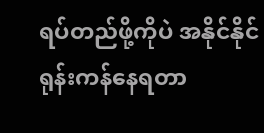ရပ်တည်ဖို့ကိုပဲ အနိုင်နိုင်ရုန်းကန်နေရတာ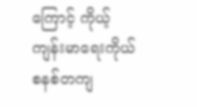ကြောင့် ကိုယ့်ကျန်းမာရေးကိုယ် စနစ်တကျ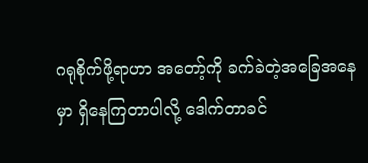ဂရုစိုက်ဖို့ရာဟာ အတော့်ကို ခက်ခဲတဲ့အခြေအနေ
မှာ ရှိနေကြတာပါလို့ ဒေါက်တာခင်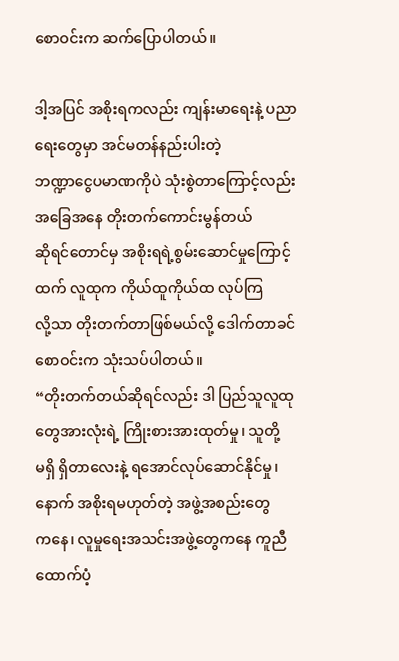စောဝင်းက ဆက်ပြောပါတယ်။

ဒါ့အပြင် အစိုးရကလည်း ကျန်းမာရေးနဲ့ ပညာရေးတွေမှာ အင်မတန်နည်းပါးတဲ့
ဘဏ္ဍာငွေပမာဏကိုပဲ သုံးစွဲတာကြောင့်လည်း အခြေအနေ တိုးတက်ကောင်းမွန်တယ်
ဆိုရင်တောင်မှ အစိုးရရဲ့စွမ်းဆောင်မှုကြောင့်ထက် လူထုက ကိုယ်ထူကိုယ်ထ လုပ်ကြ
လို့သာ တိုးတက်တာဖြစ်မယ်လို့ ဒေါက်တာခင်စောဝင်းက သုံးသပ်ပါတယ်။
“တိုးတက်တယ်ဆိုရင်လည်း ဒါ ပြည်သူလူထုတွေအားလုံးရဲ့ ကြိုးစားအားထုတ်မှု၊ သူတို့
မရှိ ရှိတာလေးနဲ့ ရအောင်လုပ်ဆောင်နိုင်မှု၊ နောက် အစိုးရမဟုတ်တဲ့ အဖွဲ့အစည်းတွေ
ကနေ၊ လူမှုရေးအသင်းအဖွဲ့တွေကနေ ကူညီထောက်ပံ့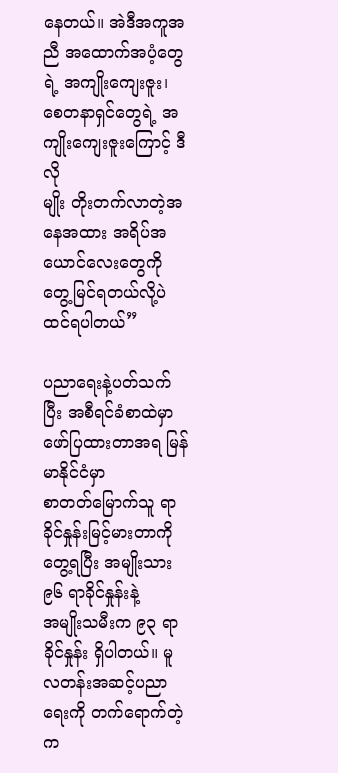နေတယ်။ အဲဒီအကူအညီ အထောက်အပံ့တွေရဲ့ အကျိုးကျေးဇူး၊ စေတနာရှင်တွေရဲ့ အကျိုးကျေးဇူးကြောင့် ဒီလို
မျိုး တိုးတက်လာတဲ့အနေအထား အရိပ်အယောင်လေးတွေကို တွေ့မြင်ရတယ်လို့ပဲ
ထင်ရပါတယ်”

ပညာရေးနဲ့ပတ်သက်ပြီး အစီရင်ခံစာထဲမှာ ဖော်ပြထားတာအရ မြန်မာနိုင်ငံမှာ
စာတတ်မြောက်သူ ရာခိုင်နှုန်းမြင့်မားတာကို တွေ့ရပြီး အမျိုးသား ၉၆ ရာခိုင်နှုန်းနဲ့
အမျိုးသမီးက ၉၃ ရာခိုင်နှုန်း ရှိပါတယ်။ မူလတန်းအဆင့်ပညာရေးကို တက်ရောက်တဲ့ က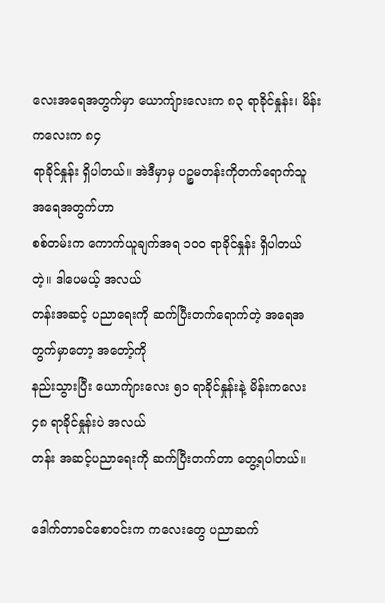လေးအရေအတွက်မှာ ယောကျ်ားလေးက ၈၃ ရာခိုင်နှုန်း၊ မိန်းကလေးက ၈၄
ရာခိုင်နှုန်း ရှိပါတယ်။ အဲဒီမှာမှ ပဉ္စမတန်းကိုတက်ရောက်သူ အရေအတွက်ဟာ
စစ်တမ်းက ကောက်ယူချက်အရ ၁၀၀ ရာခိုင်နှုန်း ရှိပါတယ်တဲ့။ ဒါပေမယ့် အလယ်
တန်းအဆင့် ပညာရေးကို ဆက်ပြီးတက်ရောက်တဲ့ အရေအတွက်မှာတော့ အတော့်ကို
နည်းသွားပြီး ယောက်ျားလေး ၅၁ ရာခိုင်နှုန်းနဲ့ မိန်းကလေး ၄၈ ရာခိုင်နှုန်းပဲ အလယ်
တန်း အဆင့်ပညာရေးကို ဆက်ပြီးတက်တာ တွေ့ရပါတယ်။

ဒေါက်တာခင်စောဝင်းက ကလေးတွေ ပညာဆက်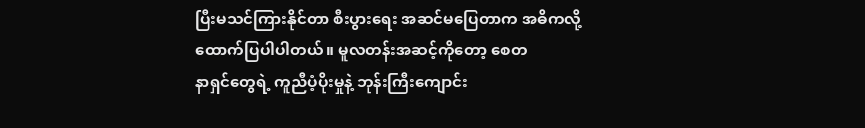ပြီးမသင်ကြားနိုင်တာ စီးပွားရေး အဆင်မပြေတာက အဓိကလို့ ထောက်ပြပါပါတယ်။ မူလတန်းအဆင့်ကိုတော့ စေတ
နာရှင်တွေရဲ့ ကူညီပံ့ပိုးမှုနဲ့ ဘုန်းကြီးကျောင်း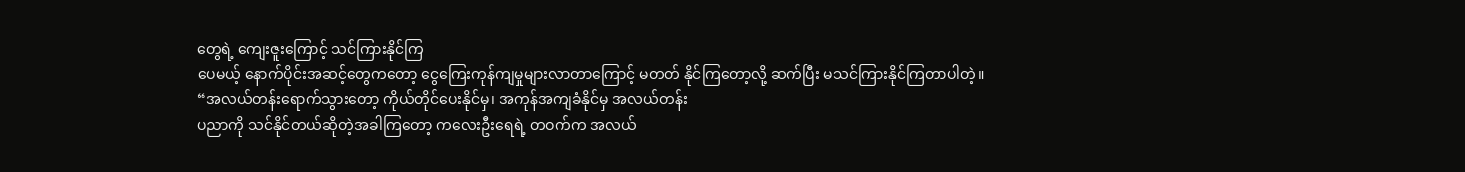တွေရဲ့ ကျေးဇူးကြောင့် သင်ကြားနိုင်ကြ
ပေမယ့် နောက်ပိုင်းအဆင့်တွေကတော့ ငွေကြေးကုန်ကျမှုများလာတာကြောင့် မတတ် နိုင်ကြတော့လို့ ဆက်ပြီး မသင်ကြားနိုင်ကြတာပါတဲ့။
“အလယ်တန်းရောက်သွားတော့ ကိုယ်တိုင်ပေးနိုင်မှ၊ အကုန်အကျခံနိုင်မှ အလယ်တန်း
ပညာကို သင်နိုင်တယ်ဆိုတဲ့အခါကြတော့ ကလေးဦးရေရဲ့ တဝက်က အလယ်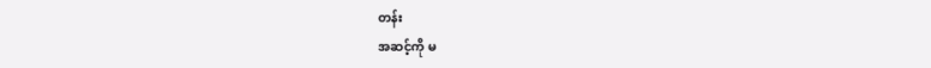တန်း
အဆင့်ကို မ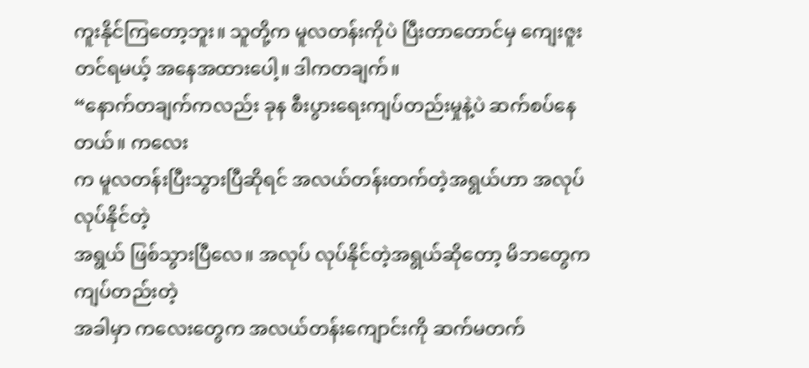ကူးနိုင်ကြတော့ဘူး။ သူတို့က မူလတန်းကိုပဲ ပြီးတာတောင်မှ ကျေးဇူး
တင်ရမယ့် အနေအထားပေါ့။ ဒါကတချက်။
“နောက်တချက်ကလည်း ခုန စီးပွားရေးကျပ်တည်းမှုနဲ့ပဲ ဆက်စပ်နေတယ်။ ကလေး
က မူလတန်းပြီးသွားပြီဆိုရင် အလယ်တန်းတက်တဲ့အရွယ်ဟာ အလုပ် လုပ်နိုင်တဲ့
အရွယ် ဖြစ်သွားပြီလေ။ အလုပ် လုပ်နိုင်တဲ့အရွယ်ဆိုတော့ မိဘတွေက ကျပ်တည်းတဲ့
အခါမှာ ကလေးတွေက အလယ်တန်းကျောင်းကို ဆက်မတက်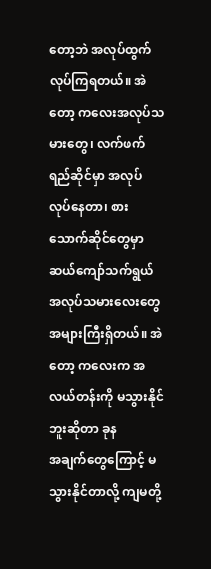တော့ဘဲ အလုပ်ထွက်
လုပ်ကြရတယ်။ အဲတော့ ကလေးအလုပ်သမားတွေ၊ လက်ဖက်ရည်ဆိုင်မှာ အလုပ်
လုပ်နေတာ၊ စားသောက်ဆိုင်တွေမှာ ဆယ်ကျော်သက်ရွယ် အလုပ်သမားလေးတွေ အများကြီးရှိတယ်။ အဲတော့ ကလေးက အလယ်တန်းကို မသွားနိုင်ဘူးဆိုတာ ခုန
အချက်တွေကြောင့် မသွားနိုင်တာလို့ ကျမတို့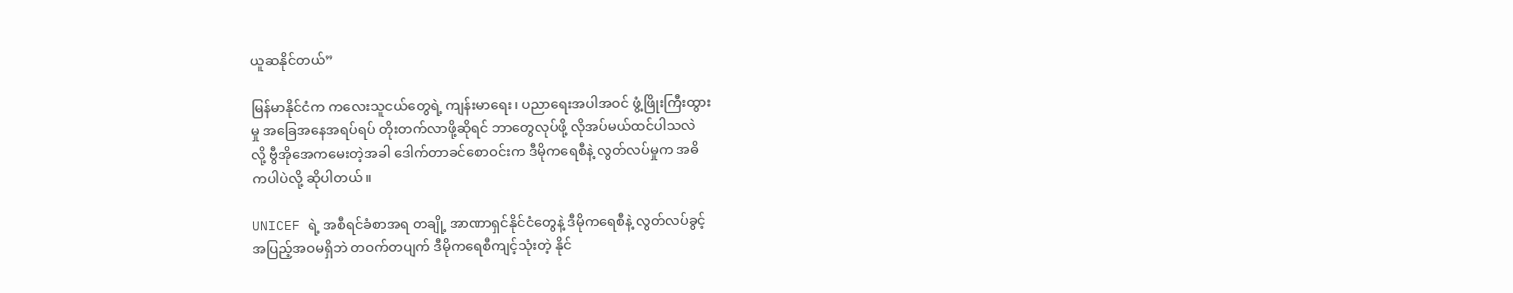ယူဆနိုင်တယ်”

မြန်မာနိုင်ငံက ကလေးသူငယ်တွေရဲ့ ကျန်းမာရေး၊ ပညာရေးအပါအဝင် ဖွံ့ဖြိုးကြီးထွား
မှု အခြေအနေအရပ်ရပ် တိုးတက်လာဖို့ဆိုရင် ဘာတွေလုပ်ဖို့ လိုအပ်မယ်ထင်ပါသလဲ
လို့ ဗွီအိုအေကမေးတဲ့အခါ ဒေါက်တာခင်စောဝင်းက ဒီမိုကရေစီနဲ့ လွတ်လပ်မှုက အဓိ
ကပါပဲလို့ ဆိုပါတယ်။

UNICEF ရဲ့ အစီရင်ခံစာအရ တချို့ အာဏာရှင်နိုင်ငံတွေနဲ့ ဒီမိုကရေစီနဲ့ လွတ်လပ်ခွင့်
အပြည့်အဝမရှိဘဲ တဝက်တပျက် ဒီမိုကရေစီကျင့်သုံးတဲ့ နိုင်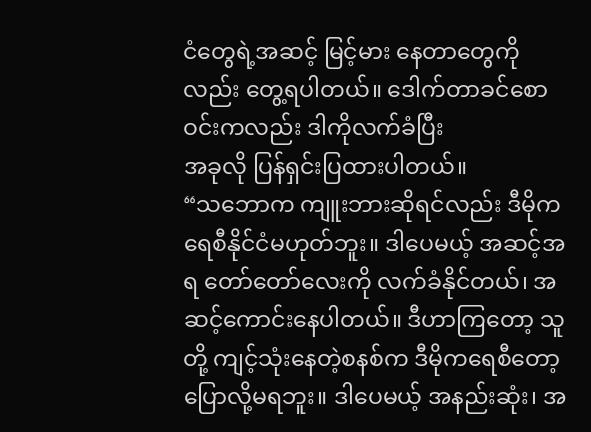ငံတွေရဲ့အဆင့် မြင့်မား နေတာတွေကိုလည်း တွေ့ရပါတယ်။ ဒေါက်တာခင်စောဝင်းကလည်း ဒါကိုလက်ခံပြီး
အခုလို ပြန်ရှင်းပြထားပါတယ်။
“သဘောက ကျူးဘားဆိုရင်လည်း ဒီမိုကရေစီနိုင်ငံမဟုတ်ဘူး။ ဒါပေမယ့် အဆင့်အရ တော်တော်လေးကို လက်ခံနိုင်တယ်၊ အဆင့်ကောင်းနေပါတယ်။ ဒီဟာကြတော့ သူတို့ ကျင့်သုံးနေတဲ့စနစ်က ဒီမိုကရေစီတော့ ပြောလို့မရဘူး။ ဒါပေမယ့် အနည်းဆုံး၊ အ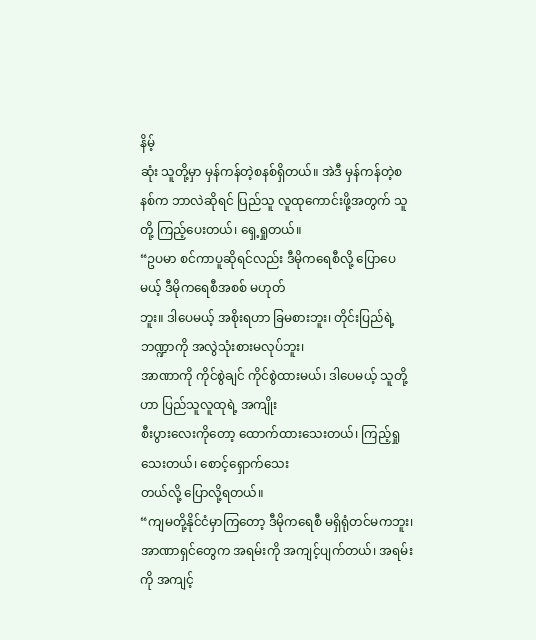နိမ့်
ဆုံး သူတို့မှာ မှန်ကန်တဲ့စနစ်ရှိတယ်။ အဲဒီ မှန်ကန်တဲ့စနစ်က ဘာလဲဆိုရင် ပြည်သူ လူထုကောင်းဖို့အတွက် သူတို့ ကြည့်ပေးတယ်၊ ရှေ့ရှုတယ်။
“ဥပမာ စင်ကာပူဆိုရင်လည်း ဒီမိုကရေစီလို့ ပြောပေမယ့် ဒီမိုကရေစီအစစ် မဟုတ်
ဘူး။ ဒါပေမယ့် အစိုးရဟာ ခြမစားဘူး၊ တိုင်းပြည်ရဲ့ဘဏ္ဍာကို အလွဲသုံးစားမလုပ်ဘူး၊
အာဏာကို ကိုင်စွဲချင် ကိုင်စွဲထားမယ်၊ ဒါပေမယ့် သူတို့ဟာ ပြည်သူလူထုရဲ့ အကျိုး
စီးပွားလေးကိုတော့ ထောက်ထားသေးတယ်၊ ကြည့်ရှုသေးတယ်၊ စောင့်ရှောက်သေး
တယ်လို့ ပြောလို့ရတယ်။
“ကျမတို့နိုင်ငံမှာကြတော့ ဒီမိုကရေစီ မရှိရုံတင်မကဘူး၊ အာဏာရှင်တွေက အရမ်းကို အကျင့်ပျက်တယ်၊ အရမ်းကို အကျင့်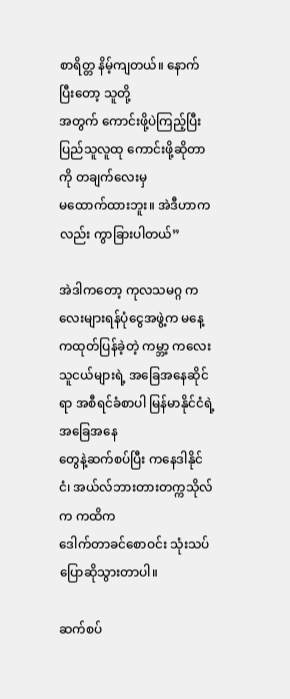စာရိတ္တ နိမ့်ကျတယ်။ နောက်ပြီးတော့ သူတို့
အတွက် ကောင်းဖို့ပဲကြည့်ပြီး ပြည်သူလူထု ကောင်းဖို့ဆိုတာကို တချက်လေးမှ
မထောက်ထားဘူး။ အဲဒီဟာကလည်း ကွာခြားပါတယ်”

အဲဒါကတော့ ကုလသမဂ္ဂ ကလေးများရန်ပုံငွေအဖွဲ့က မနေ့ကထုတ်ပြန်ခဲ့တဲ့ ကမ္ဘာ့ ကလေးသူငယ်များရဲ့ အခြေအနေဆိုင်ရာ အစီရင်ခံစာပါ မြန်မာနိုင်ငံရဲ့ အခြေအနေ
တွေနဲ့ဆက်စပ်ပြီး ကနေဒါနိုင်ငံ၊ အယ်လ်ဘားတားတက္ကသိုလ်က ကထိက
ဒေါက်တာခင်စောဝင်း သုံးသပ်ပြောဆိုသွားတာပါ။

ဆက်စပ်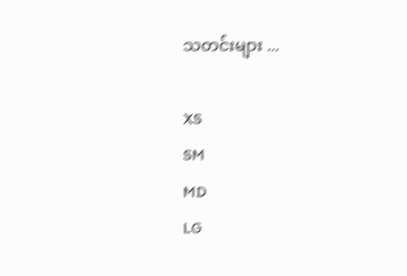သတင်းများ ...

XS
SM
MD
LG